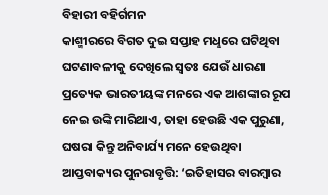ବିହାରୀ ବହିର୍ଗମନ
କାଶ୍ମୀରରେ ବିଗତ ଦୁଇ ସପ୍ତାହ ମଧୢରେ ଘଟିଥିବା ଘଟଣାବଳୀକୁ ଦେଖିଲେ ସ୍ବତଃ ଯେଉଁ ଧାରଣା ପ୍ରତ୍ୟେକ ଭାରତୀୟଙ୍କ ମନରେ ଏକ ଆଶଙ୍କାର ରୂପ ନେଇ ଉଙ୍କି ମାରିଥାଏ, ତାହା ହେଉଛି ଏକ ପୁରୁଣା, ଘଷରା କିନ୍ତୁ ଅନିବାର୍ଯ୍ୟ ମନେ ହେଉଥିବା ଆପ୍ତବାକ୍ୟର ପୁନରାବୃତ୍ତି: ‘ଇତିହାସର ବାରମ୍ବାର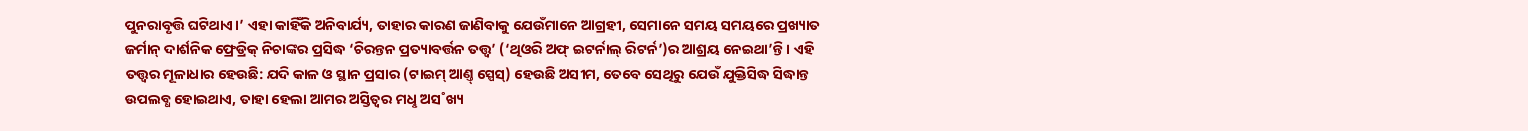ପୁନରାବୃତ୍ତି ଘଟିଥାଏ।’ ଏହା କାହିଁକି ଅନିବାର୍ଯ୍ୟ, ତାହାର କାରଣ ଜାଣିବାକୁ ଯେଉଁମାନେ ଆଗ୍ରହୀ, ସେମାନେ ସମୟ ସମୟରେ ପ୍ରଖ୍ୟାତ ଜର୍ମାନ୍ ଦାର୍ଶନିକ ଫ୍ରେଡ୍ରିକ୍ ନିଚାଙ୍କର ପ୍ରସିଦ୍ଧ ‘ଚିରନ୍ତନ ପ୍ରତ୍ୟାବର୍ତ୍ତନ ତତ୍ତ୍ବ’ (‘ଥିଓରି ଅଫ୍ ଇଟର୍ନାଲ୍ ରିଟର୍ନ’)ର ଆଶ୍ରୟ ନେଇଥା’ନ୍ତି। ଏହି ତତ୍ତ୍ବର ମୂଳାଧାର ହେଉଛି: ଯଦି କାଳ ଓ ସ୍ଥାନ ପ୍ରସାର (ଟାଇମ୍ ଆଣ୍ତ୍ ସ୍ପେସ୍) ହେଉଛି ଅସୀମ, ତେବେ ସେଥିରୁ ଯେଉଁ ଯୁକ୍ତିସିଦ୍ଧ ସିଦ୍ଧାନ୍ତ ଉପଲବ୍ଧ ହୋଇଥାଏ, ତାହା ହେଲା ଆମର ଅସ୍ତିତ୍ବର ମଧୢ ଅସ˚ଖ୍ୟ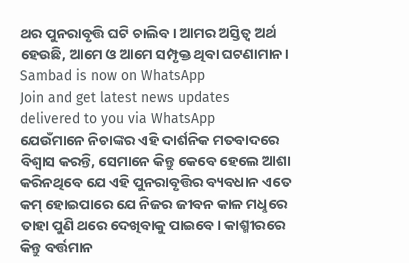ଥର ପୁନରାବୃତ୍ତି ଘଟି ଚାଲିବ। ଆମର ଅସ୍ତିତ୍ବ ଅର୍ଥ ହେଉଛି, ଆମେ ଓ ଆମେ ସମ୍ପୃକ୍ତ ଥିବା ଘଟଣାମାନ।
Sambad is now on WhatsApp
Join and get latest news updates delivered to you via WhatsApp
ଯେଉଁମାନେ ନିଚାଙ୍କର ଏହି ଦାର୍ଶନିକ ମତବାଦରେ ବିଶ୍ବାସ କରନ୍ତି, ସେମାନେ କିନ୍ତୁ କେବେ ହେଲେ ଆଶା କରିନଥିବେ ଯେ ଏହି ପୁନରାବୃତ୍ତିର ବ୍ୟବଧାନ ଏତେ କମ୍ ହୋଇପାରେ ଯେ ନିଜର ଜୀବନ କାଳ ମଧୢରେ ତାହା ପୁଣି ଥରେ ଦେଖିବାକୁ ପାଇବେ। କାଶ୍ମୀରରେ କିନ୍ତୁ ବର୍ତ୍ତମାନ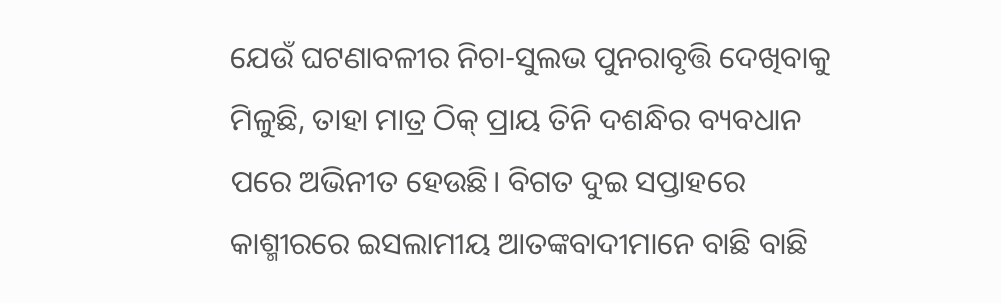ଯେଉଁ ଘଟଣାବଳୀର ନିଚା-ସୁଲଭ ପୁନରାବୃତ୍ତି ଦେଖିବାକୁ ମିଳୁଛି, ତାହା ମାତ୍ର ଠିକ୍ ପ୍ରାୟ ତିନି ଦଶନ୍ଧିର ବ୍ୟବଧାନ ପରେ ଅଭିନୀତ ହେଉଛି। ବିଗତ ଦୁଇ ସପ୍ତାହରେ କାଶ୍ମୀରରେ ଇସଲାମୀୟ ଆତଙ୍କବାଦୀମାନେ ବାଛି ବାଛି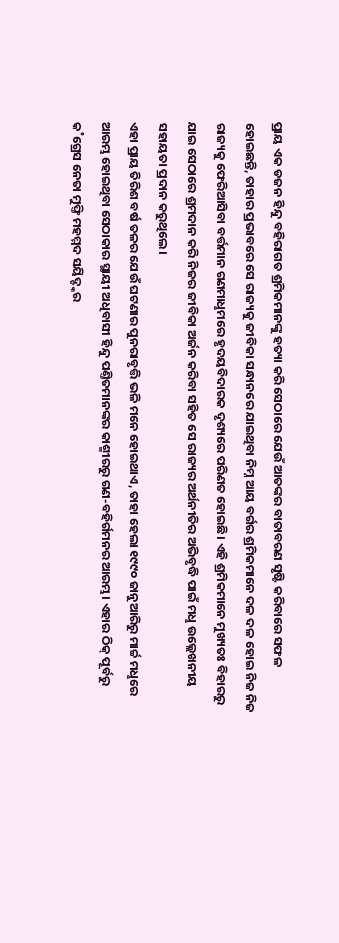ପ୍ରାୟ ଏକ ଡଜନ ହିନ୍ଦୁ ବହିରାଗତ ଶ୍ରମିକମାନଙ୍କୁ ହତ୍ୟା କରି ସେଠାରେ ଯେଉଁ ଆତଙ୍କର ବାତାବରଣ ସୃଷ୍ଟି କରିବାରେ ସଫଳ ହୋଇଛନ୍ତି, ତାହାର ପ୍ରଭାବରେ ସେ ରାଜ୍ୟକୁ ଜୀବିକା ସନ୍ଧାନରେ ଯାଇଥିବା ନିମ୍ନ ଆୟ ବର୍ଗର ଶ୍ରମିକମାନେ ଦଳ ଦଳ ହୋଇ ନିଜ ନିଜ ରାଜ୍ୟକୁ ଫେରିଆସିବା ବର୍ତ୍ତମାନ ଗଣମାଧୢମରେ ହୃଦୟବିଦାରକ ଦୃଶ୍ୟରେ ପରିଣତ ହୋଇଛି। ଏହି ଶ୍ରମିକମାନେ ମୁଖ୍ୟତଃ ବିହାରରୁ ଯାଇ ସେଠାରେ ଶ୍ରମଦାନ କରି ନିଜର ଜୀବିକା ଅର୍ଜନ କରିବା ସହିତ ସେ ରାଜ୍ୟର ଅର୍ଥନୀତିର ଅଭିବୃଦ୍ଧି ପାଇଁ ମଧୢ ଉଲ୍ଲେଖନୀୟ ସହାୟତା ପ୍ରଦାନ କରୁଥିଲେ।
ଏହା ପ୍ରାୟ ତିରିଶ ବର୍ଷ ତଳର ଯେଉଁ ଘଟଣାର ପୁନରାବୃତ୍ତି ଭଳି ମନେ ହୋଇଥାଏ, ତାହା ହେଲା ୧୯୯୦ ଜାନୁଆରିରୁ ମାର୍ଚ୍ଚ ମଧୢରେ ଆରମ୍ଭ ହୋଇଥିବା ସେଠାକାର ସ୍ଥାୟୀ ଅଧିବାସୀ ହିନ୍ଦୁ ପଣ୍ତିତମାନଙ୍କର କାଶ୍ମୀରରୁ ଗଣ-ବହିର୍ଗମନର ଆରମ୍ଭ। ଏହାର ଠିକ୍ ପୂର୍ବରୁ କ˚ଗ୍ରେସ ନେତା ମୁଫ୍ତି ମହମ୍ମଦ ସୟିଦ୍ଙ୍କର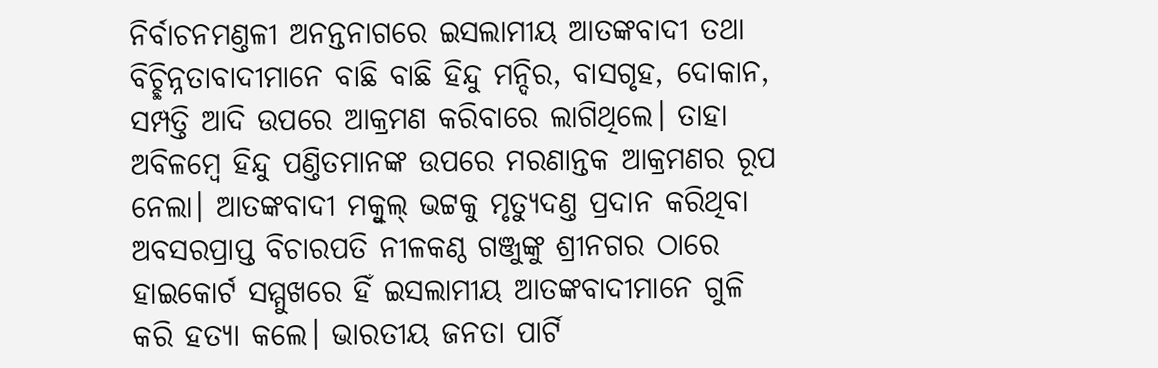ନିର୍ବାଚନମଣ୍ତଳୀ ଅନନ୍ତନାଗରେ ଇସଲାମୀୟ ଆତଙ୍କବାଦୀ ତଥା ବିଚ୍ଛିନ୍ନତାବାଦୀମାନେ ବାଛି ବାଛି ହିନ୍ଦୁ ମନ୍ଦିର, ବାସଗୃହ, ଦୋକାନ, ସମ୍ପତ୍ତି ଆଦି ଉପରେ ଆକ୍ରମଣ କରିବାରେ ଲାଗିଥିଲେ। ତାହା ଅବିଳମ୍ବେ ହିନ୍ଦୁ ପଣ୍ତିତମାନଙ୍କ ଉପରେ ମରଣାନ୍ତକ ଆକ୍ରମଣର ରୂପ ନେଲା। ଆତଙ୍କବାଦୀ ମକ୍ବୁଲ୍ ଭଟ୍ଟକୁ ମୃତ୍ୟୁଦଣ୍ତ ପ୍ରଦାନ କରିଥିବା ଅବସରପ୍ରାପ୍ତ ବିଚାରପତି ନୀଳକଣ୍ଠ ଗଞ୍ଜୁଙ୍କୁ ଶ୍ରୀନଗର ଠାରେ ହାଇକୋର୍ଟ ସମ୍ମୁଖରେ ହିଁ ଇସଲାମୀୟ ଆତଙ୍କବାଦୀମାନେ ଗୁଳି କରି ହତ୍ୟା କଲେ। ଭାରତୀୟ ଜନତା ପାର୍ଟି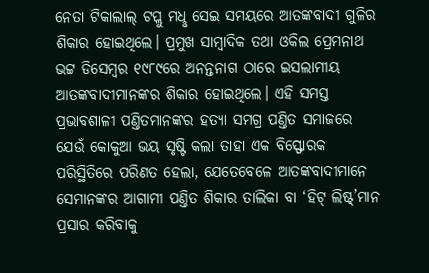ନେତା ଟିକାଲାଲ୍ ଟପ୍ଲୁ ମଧୢ ସେଇ ସମୟରେ ଆତଙ୍କବାଦୀ ଗୁଳିର ଶିକାର ହୋଇଥିଲେ। ପ୍ରମୁଖ ସାମ୍ବାଦିକ ତଥା ଓକିଲ ପ୍ରେମନାଥ ଭଟ୍ଟ ଡିସେମ୍ବର ୧୯୮୯ରେ ଅନନ୍ତନାଗ ଠାରେ ଇସଲାମୀୟ ଆତଙ୍କବାଦୀମାନଙ୍କର ଶିକାର ହୋଇଥିଲେ। ଏହି ସମସ୍ତ ପ୍ରଭାବଶାଳୀ ପଣ୍ତିତମାନଙ୍କର ହତ୍ୟା ସମଗ୍ର ପଣ୍ତିତ ସମାଜରେ ଯେଉଁ କୋକୁଆ ଭୟ ସୃଷ୍ଟି କଲା ତାହା ଏକ ବିସ୍ଫୋରକ ପରିସ୍ଥିତିରେ ପରିଣତ ହେଲା, ଯେତେବେଳେ ଆତଙ୍କବାଦୀମାନେ ସେମାନଙ୍କର ଆଗାମୀ ପଣ୍ତିତ ଶିକାର ତାଲିକା ବା ‘ହିଟ୍ ଲିଷ୍ଟ୍’ମାନ ପ୍ରସାର କରିବାକୁ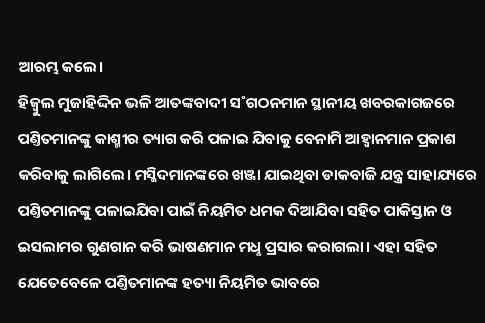ଆରମ୍ଭ କଲେ।
ହିଜ୍ବୁଲ ମୁଜାହିଦ୍ଦିନ ଭଳି ଆତଙ୍କବାଦୀ ସ˚ଗଠନମାନ ସ୍ଥାନୀୟ ଖବରକାଗଜରେ ପଣ୍ତିତମାନଙ୍କୁ କାଶ୍ମୀର ତ୍ୟାଗ କରି ପଳାଇ ଯିବାକୁ ବେନାମି ଆହ୍ବାନମାନ ପ୍ରକାଶ କରିବାକୁ ଲାଗିଲେ। ମସ୍ଜିଦମାନଙ୍କରେ ଖଞ୍ଜା ଯାଇଥିବା ଡାକବାଜି ଯନ୍ତ୍ର ସାହାଯ୍ୟରେ ପଣ୍ତିତମାନଙ୍କୁ ପଳାଇଯିବା ପାଇଁ ନିୟମିତ ଧମକ ଦିଆଯିବା ସହିତ ପାକିସ୍ତାନ ଓ ଇସଲାମର ଗୁଣଗାନ କରି ଭାଷଣମାନ ମଧୢ ପ୍ରସାର କରାଗଲା। ଏହା ସହିତ ଯେତେବେଳେ ପଣ୍ତିତମାନଙ୍କ ହତ୍ୟା ନିୟମିତ ଭାବରେ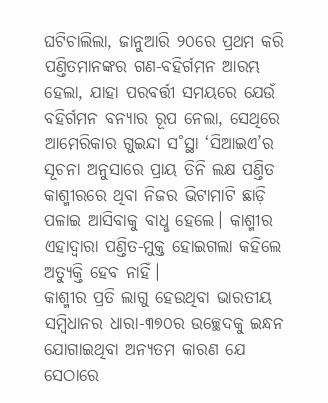ଘଟିଚାଲିଲା, ଜାନୁଆରି ୨୦ରେ ପ୍ରଥମ କରି ପଣ୍ତିତମାନଙ୍କର ଗଣ-ବହିର୍ଗମନ ଆରମ୍ଭ ହେଲା, ଯାହା ପରବର୍ତ୍ତୀ ସମୟରେ ଯେଉଁ ବହିର୍ଗମନ ବନ୍ୟାର ରୂପ ନେଲା, ସେଥିରେ ଆମେରିକାର ଗୁଇନ୍ଦା ସ˚ସ୍ଥା ‘ସିଆଇଏ’ର ସୂଚନା ଅନୁସାରେ ପ୍ରାୟ ତିନି ଲକ୍ଷ ପଣ୍ତିତ କାଶ୍ମୀରରେ ଥିବା ନିଜର ଭିଟାମାଟି ଛାଡ଼ି ପଳାଇ ଆସିବାକୁ ବାଧୢ ହେଲେ। କାଶ୍ମୀର ଏହାଦ୍ବାରା ପଣ୍ତିତ-ମୁକ୍ତ ହୋଇଗଲା କହିଲେ ଅତ୍ୟୁକ୍ତି ହେବ ନାହିଁ।
କାଶ୍ମୀର ପ୍ରତି ଲାଗୁ ହେଉଥିବା ଭାରତୀୟ ସମ୍ବିଧାନର ଧାରା-୩୭୦ର ଉଚ୍ଛେଦକୁ ଇନ୍ଧନ ଯୋଗାଇଥିବା ଅନ୍ୟତମ କାରଣ ଯେ ସେଠାରେ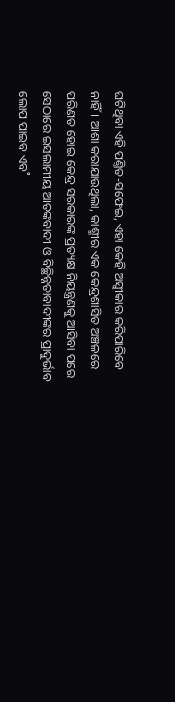ଘଟିଥିବା ଏହି ପଣ୍ତିତ-ସଫେଇ, ଏହା କେହି ଅସ୍ବୀକାର କରିପାରିବେ ନାହିଁ। ଆଶା କରାଯାଉଥିଲା, କାଶ୍ମୀର ଏକ କେନ୍ଦ୍ରଶାସିତ ଅଞ୍ଚଳରେ ପରିଣତ ହୋଇ କେନ୍ଦ୍ର ସରକାରଙ୍କ ପ୍ରତ୍ୟକ୍ଷ ନିୟନ୍ତ୍ରଣକୁ ଆସିବା ପରେ ସେଠାରେ ଇସଲାମୀୟ ଆତଙ୍କବାଦୀ ଓ ବିଚ୍ଛିନ୍ନତାବାଦୀଙ୍କର ପ୍ରାଦୁର୍ଭାବ ଲୋପ ପାଇବ ଏବ˚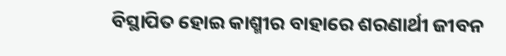ବିସ୍ଥାପିତ ହୋଇ କାଶ୍ମୀର ବାହାରେ ଶରଣାର୍ଥୀ ଜୀବନ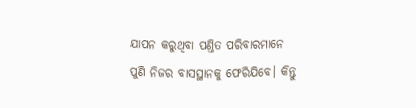ଯାପନ କରୁଥିବା ପଣ୍ତିତ ପରିବାରମାନେ ପୁଣି ନିଜର ବାସସ୍ଥାନକୁ ଫେରିଯିବେ। କିନ୍ତୁ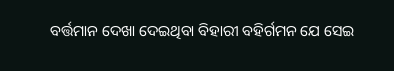ବର୍ତ୍ତମାନ ଦେଖା ଦେଇଥିବା ବିହାରୀ ବହିର୍ଗମନ ଯେ ସେଇ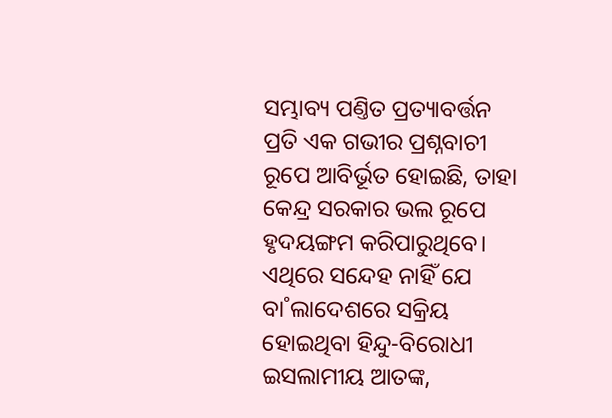ସମ୍ଭାବ୍ୟ ପଣ୍ତିତ ପ୍ରତ୍ୟାବର୍ତ୍ତନ ପ୍ରତି ଏକ ଗଭୀର ପ୍ରଶ୍ନବାଚୀ ରୂପେ ଆବିର୍ଭୂତ ହୋଇଛି, ତାହା କେନ୍ଦ୍ର ସରକାର ଭଲ ରୂପେ ହୃଦୟଙ୍ଗମ କରିପାରୁଥିବେ।
ଏଥିରେ ସନ୍ଦେହ ନାହିଁ ଯେ ବା˚ଲାଦେଶରେ ସକ୍ରିୟ ହୋଇଥିବା ହିନ୍ଦୁ-ବିରୋଧୀ ଇସଲାମୀୟ ଆତଙ୍କ,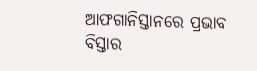ଆଫଗାନିସ୍ତାନରେ ପ୍ରଭାବ ବିସ୍ତାର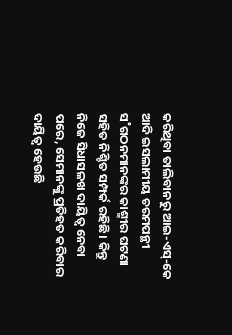କରିଥିବା ତାଲିବାନରୁ ଆଇ-ଏସ୍-କେ ଆଦି ଇସଲାମୀୟ ଚରମପନ୍ଥୀ ସ˚ଗଠନମାନଙ୍କର କାଶ୍ମୀର ଘଟଣା ସହିତ ନିଶ୍ଚିତ ସମ୍ପର୍କ ରହିଛି। କିନ୍ତୁ ନିଜେ ସିଧାସଳଖ ଦାୟିତ୍ବ ନେବା ପରେ, ସେମାନଙ୍କୁ ପ୍ରତିହତ କରିବାର ଦାୟିତ୍ବ ହେଉଛି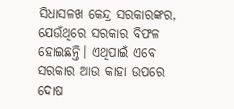ସିଧାସଳଖ କେନ୍ଦ୍ର ସରକାରଙ୍କର, ଯେଉଁଥିରେ ସରକାର ବିଫଳ ହୋଇଛନ୍ତି। ଏଥିପାଇଁ ଏବେ ସରକାର ଆଉ କାହା ଉପରେ ଦୋଷ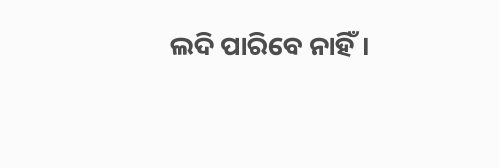ଲଦି ପାରିବେ ନାହିଁ।